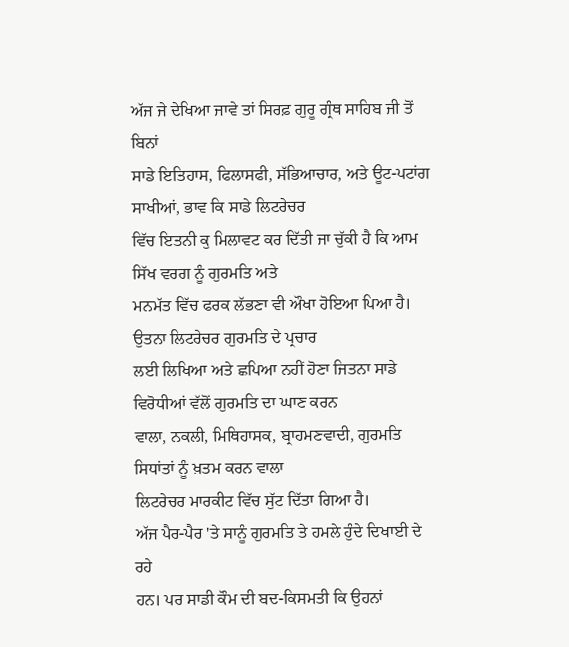ਅੱਜ ਜੇ ਦੇਖਿਆ ਜਾਵੇ ਤਾਂ ਸਿਰਫ਼ ਗੁਰੂ ਗ੍ਰੰਥ ਸਾਹਿਬ ਜੀ ਤੋਂ ਬਿਨਾਂ
ਸਾਡੇ ਇਤਿਹਾਸ, ਫਿਲਾਸਫੀ, ਸੱਭਿਆਚਾਰ, ਅਤੇ ਊਟ-ਪਟਾਂਗ ਸਾਖੀਆਂ, ਭਾਵ ਕਿ ਸਾਡੇ ਲਿਟਰੇਚਰ
ਵਿੱਚ ਇਤਨੀ ਕੁ ਮਿਲਾਵਟ ਕਰ ਦਿੱਤੀ ਜਾ ਚੁੱਕੀ ਹੈ ਕਿ ਆਮ ਸਿੱਖ ਵਰਗ ਨੂੰ ਗੁਰਮਤਿ ਅਤੇ
ਮਨਮੱਤ ਵਿੱਚ ਫਰਕ ਲੱਭਣਾ ਵੀ ਔਖਾ ਹੋਇਆ ਪਿਆ ਹੈ। ਉਤਨਾ ਲਿਟਰੇਚਰ ਗੁਰਮਤਿ ਦੇ ਪ੍ਰਚਾਰ
ਲਈ ਲਿਖਿਆ ਅਤੇ ਛਪਿਆ ਨਹੀਂ ਹੋਣਾ ਜਿਤਨਾ ਸਾਡੇ ਵਿਰੋਧੀਆਂ ਵੱਲੋਂ ਗੁਰਮਤਿ ਦਾ ਘਾਣ ਕਰਨ
ਵਾਲਾ, ਨਕਲੀ, ਮਿਥਿਹਾਸਕ, ਬ੍ਰਾਹਮਣਵਾਦੀ, ਗੁਰਮਤਿ ਸਿਧਾਂਤਾਂ ਨੂੰ ਖ਼ਤਮ ਕਰਨ ਵਾਲਾ
ਲਿਟਰੇਚਰ ਮਾਰਕੀਟ ਵਿੱਚ ਸੁੱਟ ਦਿੱਤਾ ਗਿਆ ਹੈ।
ਅੱਜ ਪੈਰ-ਪੈਰ 'ਤੇ ਸਾਨੂੰ ਗੁਰਮਤਿ ਤੇ ਹਮਲੇ ਹੁੰਦੇ ਦਿਖਾਈ ਦੇ ਰਹੇ
ਹਨ। ਪਰ ਸਾਡੀ ਕੌਮ ਦੀ ਬਦ-ਕਿਸਮਤੀ ਕਿ ਉਹਨਾਂ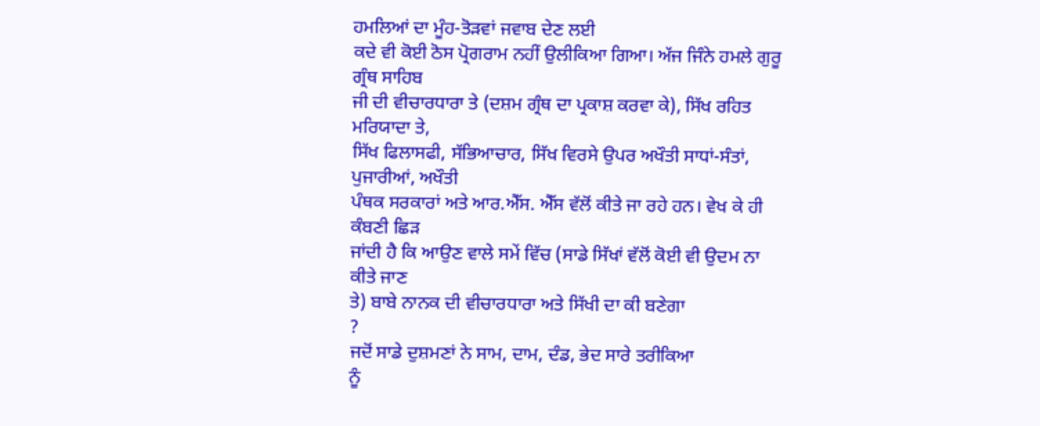ਹਮਲਿਆਂ ਦਾ ਮੂੰਹ-ਤੋੜਵਾਂ ਜਵਾਬ ਦੇਣ ਲਈ
ਕਦੇ ਵੀ ਕੋਈ ਠੋਸ ਪ੍ਰੋਗਰਾਮ ਨਹੀਂ ਉਲੀਕਿਆ ਗਿਆ। ਅੱਜ ਜਿੰਨੇ ਹਮਲੇ ਗੁਰੂ ਗ੍ਰੰਥ ਸਾਹਿਬ
ਜੀ ਦੀ ਵੀਚਾਰਧਾਰਾ ਤੇ (ਦਸ਼ਮ ਗ੍ਰੰਥ ਦਾ ਪ੍ਰਕਾਸ਼ ਕਰਵਾ ਕੇ), ਸਿੱਖ ਰਹਿਤ ਮਰਿਯਾਦਾ ਤੇ,
ਸਿੱਖ ਫਿਲਾਸਫੀ, ਸੱਭਿਆਚਾਰ, ਸਿੱਖ ਵਿਰਸੇ ਉਪਰ ਅਖੌਤੀ ਸਾਧਾਂ-ਸੰਤਾਂ, ਪੁਜਾਰੀਆਂ, ਅਖੌਤੀ
ਪੰਥਕ ਸਰਕਾਰਾਂ ਅਤੇ ਆਰ.ਐੱਸ. ਐੱਸ ਵੱਲੋਂ ਕੀਤੇ ਜਾ ਰਹੇ ਹਨ। ਵੇਖ ਕੇ ਹੀ ਕੰਬਣੀ ਛਿੜ
ਜਾਂਦੀ ਹੈ ਕਿ ਆਉਣ ਵਾਲੇ ਸਮੇਂ ਵਿੱਚ (ਸਾਡੇ ਸਿੱਖਾਂ ਵੱਲੋਂ ਕੋਈ ਵੀ ਉਦਮ ਨਾ ਕੀਤੇ ਜਾਣ
ਤੇ) ਬਾਬੇ ਨਾਨਕ ਦੀ ਵੀਚਾਰਧਾਰਾ ਅਤੇ ਸਿੱਖੀ ਦਾ ਕੀ ਬਣੇਗਾ
?
ਜਦੋਂ ਸਾਡੇ ਦੁਸ਼ਮਣਾਂ ਨੇ ਸਾਮ, ਦਾਮ, ਦੰਡ, ਭੇਦ ਸਾਰੇ ਤਰੀਕਿਆ
ਨੂੰ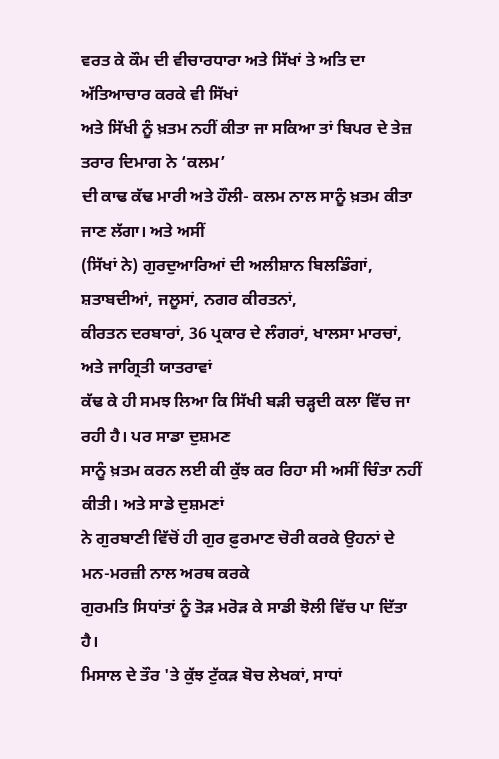ਵਰਤ ਕੇ ਕੌਮ ਦੀ ਵੀਚਾਰਧਾਰਾ ਅਤੇ ਸਿੱਖਾਂ ਤੇ ਅਤਿ ਦਾ ਅੱਤਿਆਚਾਰ ਕਰਕੇ ਵੀ ਸਿੱਖਾਂ
ਅਤੇ ਸਿੱਖੀ ਨੂੰ ਖ਼ਤਮ ਨਹੀਂ ਕੀਤਾ ਜਾ ਸਕਿਆ ਤਾਂ ਬਿਪਰ ਦੇ ਤੇਜ਼ ਤਰਾਰ ਦਿਮਾਗ ਨੇ ‘ਕਲਮ’
ਦੀ ਕਾਢ ਕੱਢ ਮਾਰੀ ਅਤੇ ਹੌਲੀ- ਕਲਮ ਨਾਲ ਸਾਨੂੰ ਖ਼ਤਮ ਕੀਤਾ ਜਾਣ ਲੱਗਾ। ਅਤੇ ਅਸੀਂ
(ਸਿੱਖਾਂ ਨੇ) ਗੁਰਦੁਆਰਿਆਂ ਦੀ ਅਲੀਸ਼ਾਨ ਬਿਲਡਿੰਗਾਂ, ਸ਼ਤਾਬਦੀਆਂ, ਜਲੂਸਾਂ, ਨਗਰ ਕੀਰਤਨਾਂ,
ਕੀਰਤਨ ਦਰਬਾਰਾਂ, 36 ਪ੍ਰਕਾਰ ਦੇ ਲੰਗਰਾਂ, ਖਾਲਸਾ ਮਾਰਚਾਂ, ਅਤੇ ਜਾਗ੍ਰਿਤੀ ਯਾਤਰਾਵਾਂ
ਕੱਢ ਕੇ ਹੀ ਸਮਝ ਲਿਆ ਕਿ ਸਿੱਖੀ ਬੜੀ ਚੜ੍ਹਦੀ ਕਲਾ ਵਿੱਚ ਜਾ ਰਹੀ ਹੈ। ਪਰ ਸਾਡਾ ਦੁਸ਼ਮਣ
ਸਾਨੂੰ ਖ਼ਤਮ ਕਰਨ ਲਈ ਕੀ ਕੁੱਝ ਕਰ ਰਿਹਾ ਸੀ ਅਸੀਂ ਚਿੰਤਾ ਨਹੀਂ ਕੀਤੀ। ਅਤੇ ਸਾਡੇ ਦੁਸ਼ਮਣਾਂ
ਨੇ ਗੁਰਬਾਣੀ ਵਿੱਚੋਂ ਹੀ ਗੁਰ ਫ਼ੁਰਮਾਣ ਚੋਰੀ ਕਰਕੇ ਉਹਨਾਂ ਦੇ ਮਨ-ਮਰਜ਼ੀ ਨਾਲ ਅਰਥ ਕਰਕੇ
ਗੁਰਮਤਿ ਸਿਧਾਂਤਾਂ ਨੂੰ ਤੋੜ ਮਰੋੜ ਕੇ ਸਾਡੀ ਝੋਲੀ ਵਿੱਚ ਪਾ ਦਿੱਤਾ ਹੈ।
ਮਿਸਾਲ ਦੇ ਤੌਰ 'ਤੇ ਕੁੱਝ ਟੁੱਕੜ ਬੋਚ ਲੇਖਕਾਂ, ਸਾਧਾਂ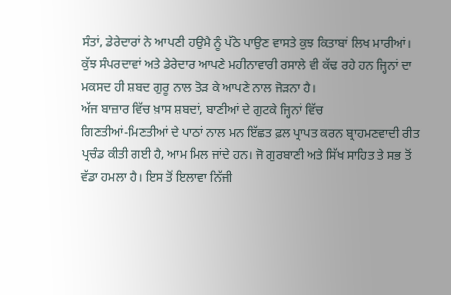ਸੰਤਾਂ, ਡੇਰੇਦਾਰਾਂ ਨੇ ਆਪਣੀ ਹਉਮੈ ਨੂੰ ਪੱਠੇ ਪਾਉਣ ਵਾਸਤੇ ਕੁਝ ਕਿਤਾਬਾਂ ਲਿਖ ਮਾਰੀਆਂ।
ਕੁੱਝ ਸੰਪਰਦਾਵਾਂ ਅਤੇ ਡੇਰੇਦਾਰ ਆਪਣੇ ਮਹੀਨਾਵਾਰੀ ਰਸਾਲੇ ਵੀ ਕੱਢ ਰਹੇ ਹਨ ਜ੍ਹਿਨਾਂ ਦਾ
ਮਕਸਦ ਹੀ ਸ਼ਬਦ ਗੁਰੂ ਨਾਲ ਤੋੜ ਕੇ ਆਪਣੇ ਨਾਲ ਜੋੜਨਾ ਹੈ।
ਅੱਜ ਬਾਜ਼ਾਰ ਵਿੱਚ ਖ਼ਾਸ ਸ਼ਬਦਾਂ, ਬਾਣੀਆਂ ਦੇ ਗੁਟਕੇ ਜ੍ਹਿਨਾਂ ਵਿੱਚ
ਗਿਣਤੀਆਂ-ਮਿਣਤੀਆਂ ਦੇ ਪਾਠਾਂ ਨਾਲ ਮਨ ਇੱਛਤ ਫ਼ਲ ਪ੍ਰਾਪਤ ਕਰਨ ਬ੍ਰਾਹਮਣਵਾਦੀ ਰੀਤ
ਪ੍ਰਚੰਡ ਕੀਤੀ ਗਈ ਹੈ, ਆਮ ਮਿਲ ਜਾਂਦੇ ਹਨ। ਜੋ ਗੁਰਬਾਣੀ ਅਤੇ ਸਿੱਖ ਸਾਹਿਤ ਤੇ ਸਭ ਤੋਂ
ਵੱਡਾ ਹਮਲਾ ਹੈ। ਇਸ ਤੋਂ ਇਲਾਵਾ ਨਿੱਜੀ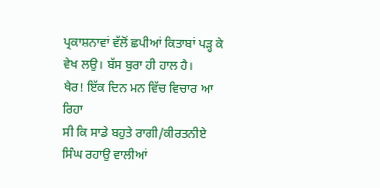ਪ੍ਰਕਾਸ਼ਨਾਵਾਂ ਵੱਲੋਂ ਛਪੀਆਂ ਕਿਤਾਬਾਂ ਪੜ੍ਹ ਕੇ
ਵੇਖ ਲਉ। ਬੱਸ ਬੁਰਾ ਹੀ ਹਾਲ ਹੈ।
ਖੈਰ! ਇੱਕ ਦਿਨ ਮਨ ਵਿੱਚ ਵਿਚਾਰ ਆ ਰਿਹਾ
ਸੀ ਕਿ ਸਾਡੇ ਬਹੁਤੇ ਰਾਗੀ/ਕੀਰਤਨੀਏ ਸਿੰਘ ਰਹਾਉ ਵਾਲੀਆਂ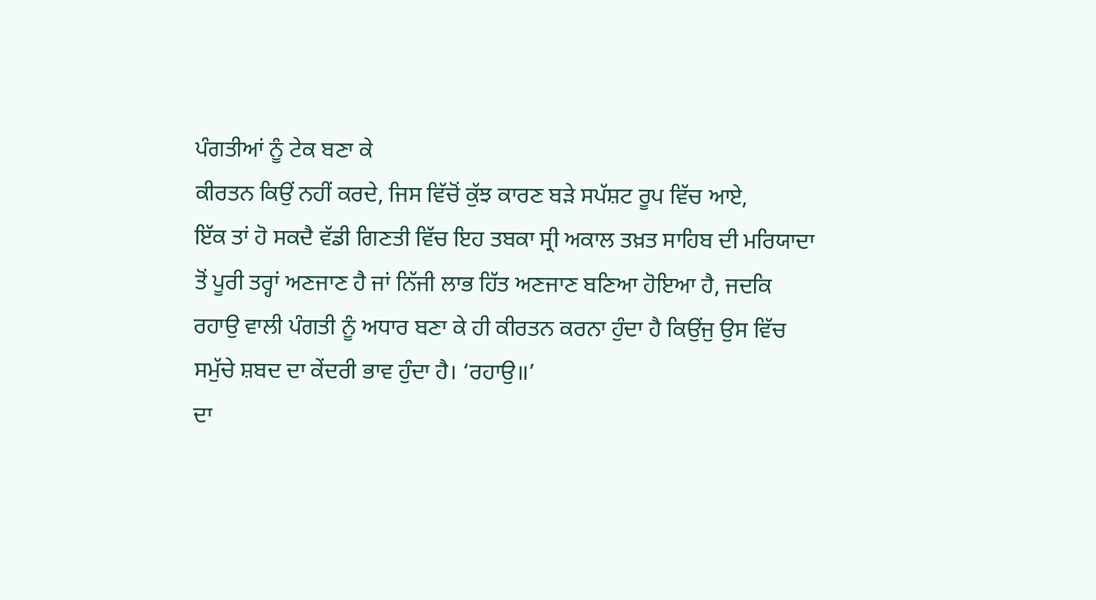ਪੰਗਤੀਆਂ ਨੂੰ ਟੇਕ ਬਣਾ ਕੇ
ਕੀਰਤਨ ਕਿਉਂ ਨਹੀਂ ਕਰਦੇ, ਜਿਸ ਵਿੱਚੋਂ ਕੁੱਝ ਕਾਰਣ ਬੜੇ ਸਪੱਸ਼ਟ ਰੂਪ ਵਿੱਚ ਆਏ,
ਇੱਕ ਤਾਂ ਹੋ ਸਕਦੈ ਵੱਡੀ ਗਿਣਤੀ ਵਿੱਚ ਇਹ ਤਬਕਾ ਸ੍ਰੀ ਅਕਾਲ ਤਖ਼ਤ ਸਾਹਿਬ ਦੀ ਮਰਿਯਾਦਾ
ਤੋਂ ਪੂਰੀ ਤਰ੍ਹਾਂ ਅਣਜਾਣ ਹੈ ਜਾਂ ਨਿੱਜੀ ਲਾਭ ਹਿੱਤ ਅਣਜਾਣ ਬਣਿਆ ਹੋਇਆ ਹੈ, ਜਦਕਿ
ਰਹਾਉ ਵਾਲੀ ਪੰਗਤੀ ਨੂੰ ਅਧਾਰ ਬਣਾ ਕੇ ਹੀ ਕੀਰਤਨ ਕਰਨਾ ਹੁੰਦਾ ਹੈ ਕਿਉਂਜੁ ਉਸ ਵਿੱਚ
ਸਮੁੱਚੇ ਸ਼ਬਦ ਦਾ ਕੇਂਦਰੀ ਭਾਵ ਹੁੰਦਾ ਹੈ। ‘ਰਹਾਉ॥’
ਦਾ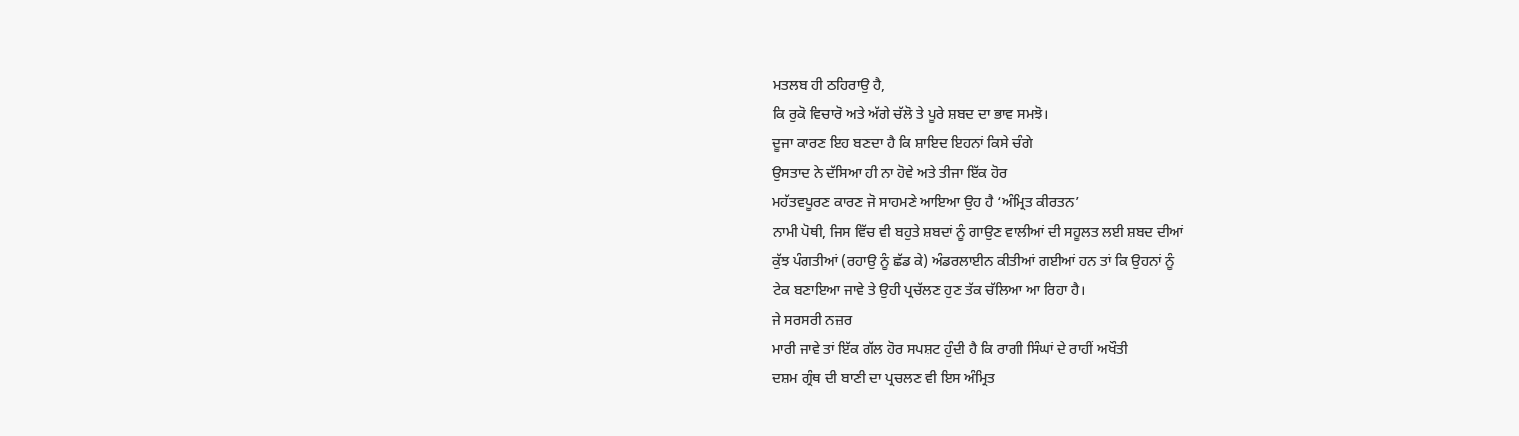ਮਤਲਬ ਹੀ ਠਹਿਰਾਉ ਹੈ,
ਕਿ ਰੁਕੋ ਵਿਚਾਰੋ ਅਤੇ ਅੱਗੇ ਚੱਲੋ ਤੇ ਪੂਰੇ ਸ਼ਬਦ ਦਾ ਭਾਵ ਸਮਝੋ।
ਦੂਜਾ ਕਾਰਣ ਇਹ ਬਣਦਾ ਹੈ ਕਿ ਸ਼ਾਇਦ ਇਹਨਾਂ ਕਿਸੇ ਚੰਗੇ
ਉਸਤਾਦ ਨੇ ਦੱਸਿਆ ਹੀ ਨਾ ਹੋਵੇ ਅਤੇ ਤੀਜਾ ਇੱਕ ਹੋਰ
ਮਹੱਤਵਪੂਰਣ ਕਾਰਣ ਜੋ ਸਾਹਮਣੇ ਆਇਆ ਉਹ ਹੈ ‘ਅੰਮ੍ਰਿਤ ਕੀਰਤਨ’
ਨਾਮੀ ਪੋਥੀ, ਜਿਸ ਵਿੱਚ ਵੀ ਬਹੁਤੇ ਸ਼ਬਦਾਂ ਨੂੰ ਗਾਉਣ ਵਾਲੀਆਂ ਦੀ ਸਹੂਲਤ ਲਈ ਸ਼ਬਦ ਦੀਆਂ
ਕੁੱਝ ਪੰਗਤੀਆਂ (ਰਹਾਉ ਨੂੰ ਛੱਡ ਕੇ) ਅੰਡਰਲਾਈਨ ਕੀਤੀਆਂ ਗਈਆਂ ਹਨ ਤਾਂ ਕਿ ਉਹਨਾਂ ਨੂੰ
ਟੇਕ ਬਣਾਇਆ ਜਾਵੇ ਤੇ ਉਹੀ ਪ੍ਰਚੱਲਣ ਹੁਣ ਤੱਕ ਚੱਲਿਆ ਆ ਰਿਹਾ ਹੈ।
ਜੇ ਸਰਸਰੀ ਨਜ਼ਰ
ਮਾਰੀ ਜਾਵੇ ਤਾਂ ਇੱਕ ਗੱਲ ਹੋਰ ਸਪਸ਼ਟ ਹੁੰਦੀ ਹੈ ਕਿ ਰਾਗੀ ਸਿੰਘਾਂ ਦੇ ਰਾਹੀਂ ਅਖੌਤੀ
ਦਸ਼ਮ ਗ੍ਰੰਥ ਦੀ ਬਾਣੀ ਦਾ ਪ੍ਰਚਲਣ ਵੀ ਇਸ ਅੰਮ੍ਰਿਤ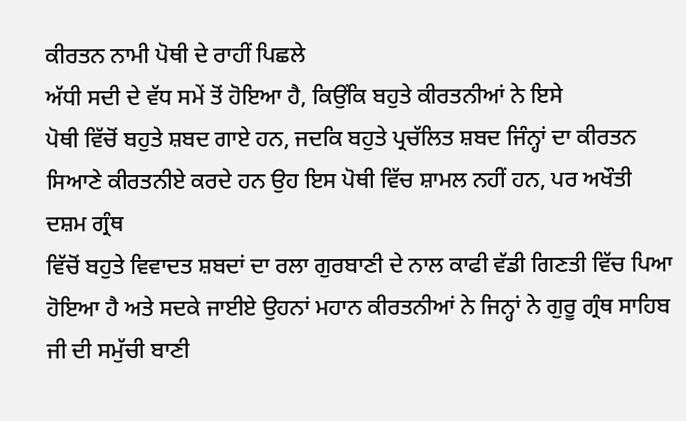ਕੀਰਤਨ ਨਾਮੀ ਪੋਥੀ ਦੇ ਰਾਹੀਂ ਪਿਛਲੇ
ਅੱਧੀ ਸਦੀ ਦੇ ਵੱਧ ਸਮੇਂ ਤੋਂ ਹੋਇਆ ਹੈ, ਕਿਉਂਕਿ ਬਹੁਤੇ ਕੀਰਤਨੀਆਂ ਨੇ ਇਸੇ
ਪੋਥੀ ਵਿੱਚੋਂ ਬਹੁਤੇ ਸ਼ਬਦ ਗਾਏ ਹਨ, ਜਦਕਿ ਬਹੁਤੇ ਪ੍ਰਚੱਲਿਤ ਸ਼ਬਦ ਜਿੰਨ੍ਹਾਂ ਦਾ ਕੀਰਤਨ
ਸਿਆਣੇ ਕੀਰਤਨੀਏ ਕਰਦੇ ਹਨ ਉਹ ਇਸ ਪੋਥੀ ਵਿੱਚ ਸ਼ਾਮਲ ਨਹੀਂ ਹਨ, ਪਰ ਅਖੌਤੀ ਦਸ਼ਮ ਗ੍ਰੰਥ
ਵਿੱਚੋਂ ਬਹੁਤੇ ਵਿਵਾਦਤ ਸ਼ਬਦਾਂ ਦਾ ਰਲਾ ਗੁਰਬਾਣੀ ਦੇ ਨਾਲ ਕਾਫੀ ਵੱਡੀ ਗਿਣਤੀ ਵਿੱਚ ਪਿਆ
ਹੋਇਆ ਹੈ ਅਤੇ ਸਦਕੇ ਜਾਈਏ ਉਹਨਾਂ ਮਹਾਨ ਕੀਰਤਨੀਆਂ ਨੇ ਜਿਨ੍ਹਾਂ ਨੇ ਗੁਰੂ ਗ੍ਰੰਥ ਸਾਹਿਬ
ਜੀ ਦੀ ਸਮੁੱਚੀ ਬਾਣੀ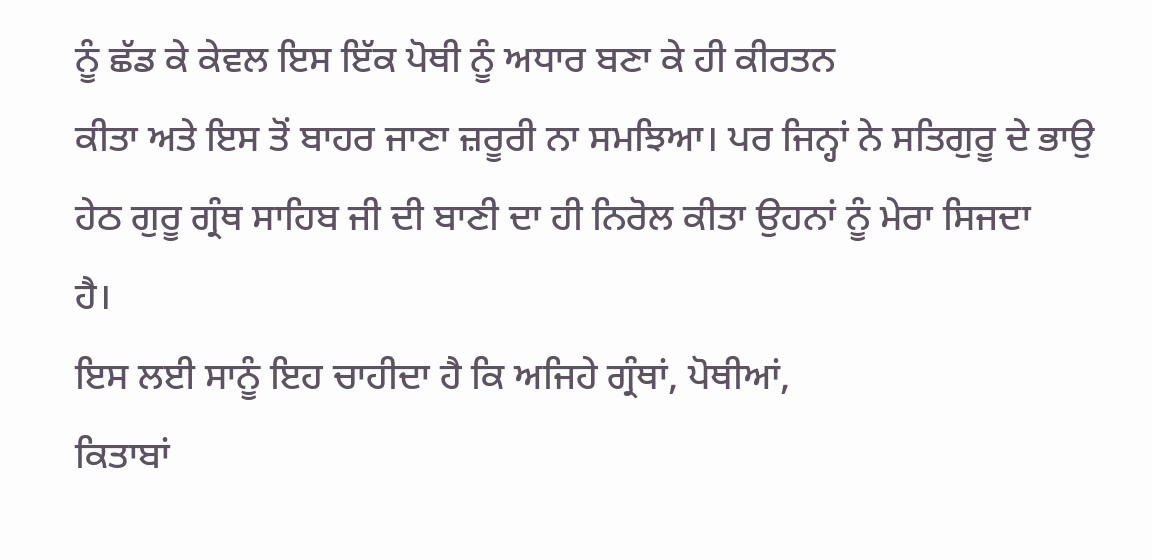ਨੂੰ ਛੱਡ ਕੇ ਕੇਵਲ ਇਸ ਇੱਕ ਪੋਥੀ ਨੂੰ ਅਧਾਰ ਬਣਾ ਕੇ ਹੀ ਕੀਰਤਨ
ਕੀਤਾ ਅਤੇ ਇਸ ਤੋਂ ਬਾਹਰ ਜਾਣਾ ਜ਼ਰੂਰੀ ਨਾ ਸਮਝਿਆ। ਪਰ ਜਿਨ੍ਹਾਂ ਨੇ ਸਤਿਗੁਰੂ ਦੇ ਭਾਉ
ਹੇਠ ਗੁਰੂ ਗ੍ਰੰਥ ਸਾਹਿਬ ਜੀ ਦੀ ਬਾਣੀ ਦਾ ਹੀ ਨਿਰੋਲ ਕੀਤਾ ਉਹਨਾਂ ਨੂੰ ਮੇਰਾ ਸਿਜਦਾ
ਹੈ।
ਇਸ ਲਈ ਸਾਨੂੰ ਇਹ ਚਾਹੀਦਾ ਹੈ ਕਿ ਅਜਿਹੇ ਗ੍ਰੰਥਾਂ, ਪੋਥੀਆਂ,
ਕਿਤਾਬਾਂ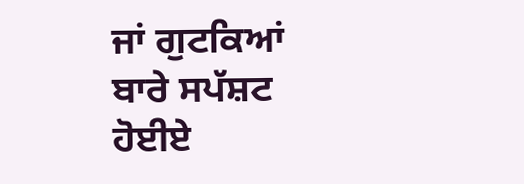ਜਾਂ ਗੁਟਕਿਆਂ ਬਾਰੇ ਸਪੱਸ਼ਟ ਹੋਈਏ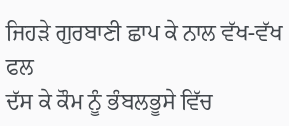ਜਿਹੜੇ ਗੁਰਬਾਣੀ ਛਾਪ ਕੇ ਨਾਲ ਵੱਖ-ਵੱਖ ਫਲ
ਦੱਸ ਕੇ ਕੌਮ ਨੂੰ ਭੰਬਲਭੂਸੇ ਵਿੱਚ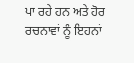ਪਾ ਰਹੇ ਹਨ ਅਤੇ ਹੋਰ ਰਚਨਾਵਾਂ ਨੂੰ ਇਹਨਾਂ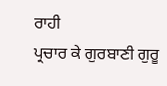ਰਾਹੀ
ਪ੍ਰਚਾਰ ਕੇ ਗੁਰਬਾਣੀ ਗੁਰੂ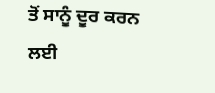ਤੋਂ ਸਾਨੂੰ ਦੂਰ ਕਰਨ ਲਈ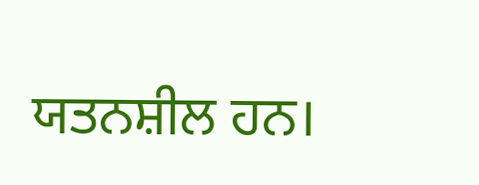ਯਤਨਸ਼ੀਲ ਹਨ।